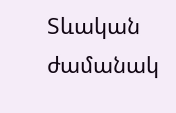Տևական ժամանակ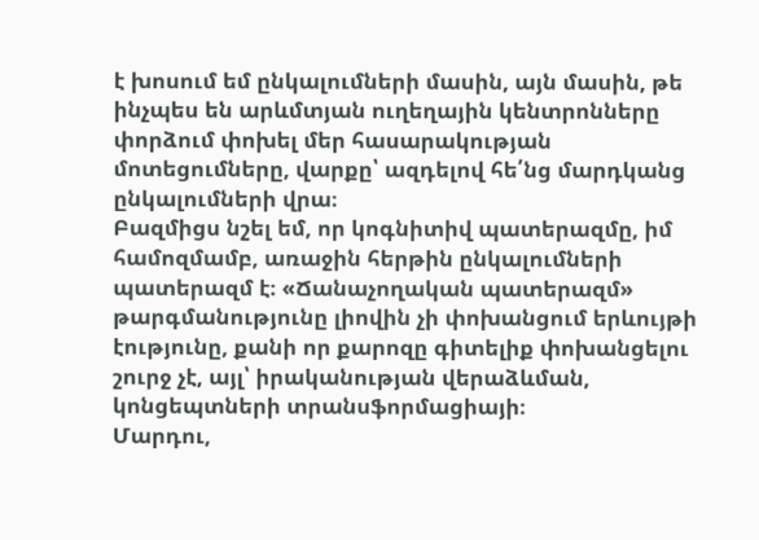է խոսում եմ ընկալումների մասին, այն մասին, թե ինչպես են արևմտյան ուղեղային կենտրոնները փորձում փոխել մեր հասարակության մոտեցումները, վարքը՝ ազդելով հե՛նց մարդկանց ընկալումների վրա։
Բազմիցս նշել եմ, որ կոգնիտիվ պատերազմը, իմ համոզմամբ, առաջին հերթին ընկալումների պատերազմ է։ «Ճանաչողական պատերազմ» թարգմանությունը լիովին չի փոխանցում երևույթի էությունը, քանի որ քարոզը գիտելիք փոխանցելու շուրջ չէ, այլ՝ իրականության վերաձևման, կոնցեպտների տրանսֆորմացիայի։
Մարդու,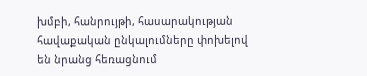խմբի, հանրույթի, հասարակության հավաքական ընկալումները փոխելով են նրանց հեռացնում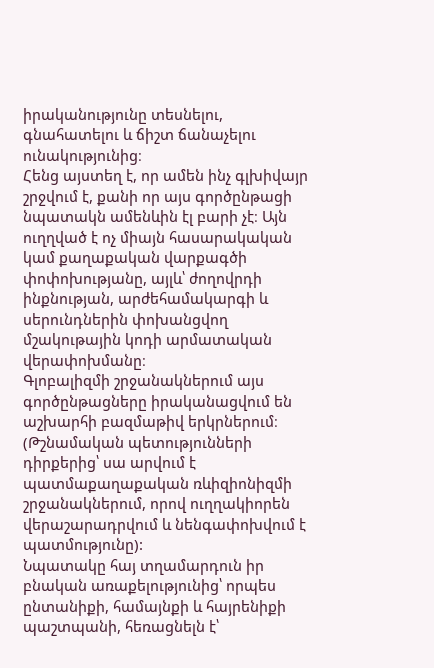իրականությունը տեսնելու, գնահատելու և ճիշտ ճանաչելու ունակությունից։
Հենց այստեղ է, որ ամեն ինչ գլխիվայր շրջվում է, քանի որ այս գործընթացի նպատակն ամենևին էլ բարի չէ։ Այն ուղղված է ոչ միայն հասարակական կամ քաղաքական վարքագծի փոփոխությանը, այլև՝ ժողովրդի ինքնության, արժեհամակարգի և սերունդներին փոխանցվող մշակութային կոդի արմատական վերափոխմանը։
Գլոբալիզմի շրջանակներում այս գործընթացները իրականացվում են աշխարհի բազմաթիվ երկրներում։ (Թշնամական պետությունների դիրքերից՝ սա արվում է պատմաքաղաքական ռևիզիոնիզմի շրջանակներում, որով ուղղակիորեն վերաշարադրվում և նենգափոխվում է պատմությունը):
Նպատակը հայ տղամարդուն իր բնական առաքելությունից՝ որպես ընտանիքի, համայնքի և հայրենիքի պաշտպանի, հեռացնելն է՝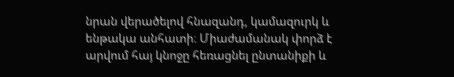նրան վերածելով հնազանդ, կամազուրկ և ենթակա անհատի։ Միաժամանակ փորձ է արվում հայ կնոջը հեռացնել ընտանիքի և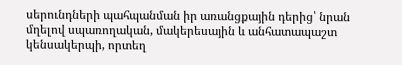սերունդների պահպանման իր առանցքային դերից՝ նրան մղելով սպառողական, մակերեսային և անհատապաշտ կենսակերպի, որտեղ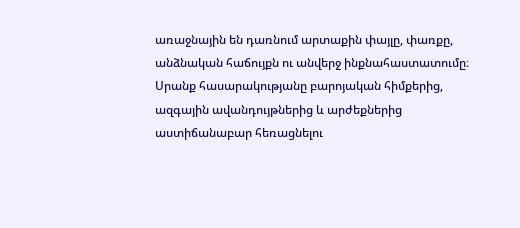առաջնային են դառնում արտաքին փայլը, փառքը, անձնական հաճույքն ու անվերջ ինքնահաստատումը։
Սրանք հասարակությանը բարոյական հիմքերից, ազգային ավանդույթներից և արժեքներից աստիճանաբար հեռացնելու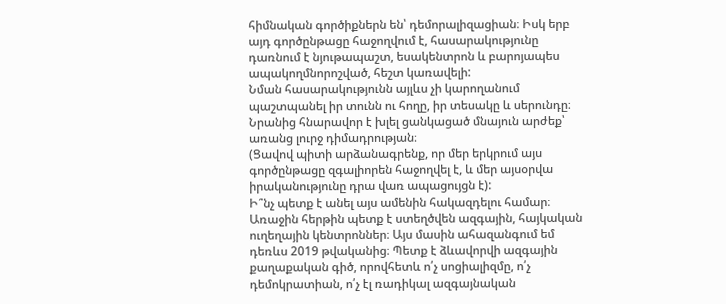հիմնական գործիքներն են՝ դեմորալիզացիան։ Իսկ երբ այդ գործընթացը հաջողվում է, հասարակությունը դառնում է նյութապաշտ, եսակենտրոն և բարոյապես ապակողմնորոշված, հեշտ կառավելի:
Նման հասարակությունն այլևս չի կարողանում պաշտպանել իր տունն ու հողը, իր տեսակը և սերունդը։ Նրանից հնարավոր է խլել ցանկացած մնայուն արժեք՝ առանց լուրջ դիմադրության։
(Ցավով պիտի արձանագրենք, որ մեր երկրում այս գործընթացը զգալիորեն հաջողվել է, և մեր այսօրվա իրականությունը դրա վառ ապացույցն է):
Ի՞նչ պետք է անել այս ամենին հակազդելու համար։
Առաջին հերթին պետք է ստեղծվեն ազգային, հայկական ուղեղային կենտրոններ։ Այս մասին ահազանգում եմ դեռևս 2019 թվականից։ Պետք է ձևավորվի ազգային քաղաքական գիծ, որովհետև ո՛չ սոցիալիզմը, ո՛չ դեմոկրատիան, ո՛չ էլ ռադիկալ ազգայնական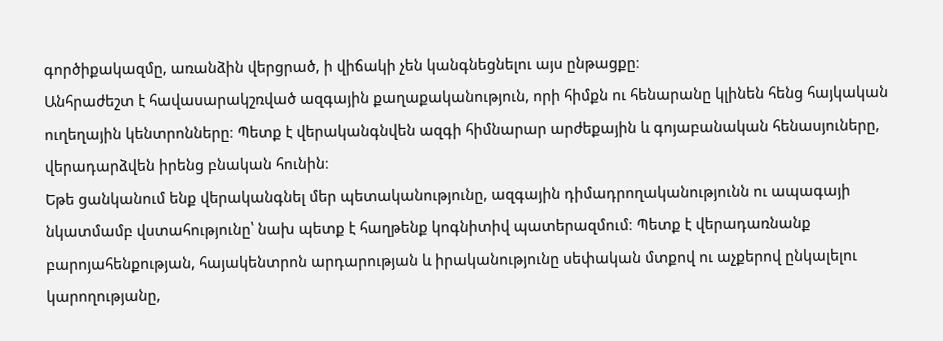գործիքակազմը, առանձին վերցրած, ի վիճակի չեն կանգնեցնելու այս ընթացքը։
Անհրաժեշտ է հավասարակշռված ազգային քաղաքականություն, որի հիմքն ու հենարանը կլինեն հենց հայկական ուղեղային կենտրոնները։ Պետք է վերականգնվեն ազգի հիմնարար արժեքային և գոյաբանական հենասյուները, վերադարձվեն իրենց բնական հունին։
Եթե ցանկանում ենք վերականգնել մեր պետականությունը, ազգային դիմադրողականությունն ու ապագայի նկատմամբ վստահությունը՝ նախ պետք է հաղթենք կոգնիտիվ պատերազմում։ Պետք է վերադառնանք բարոյահենքության, հայակենտրոն արդարության և իրականությունը սեփական մտքով ու աչքերով ընկալելու կարողությանը,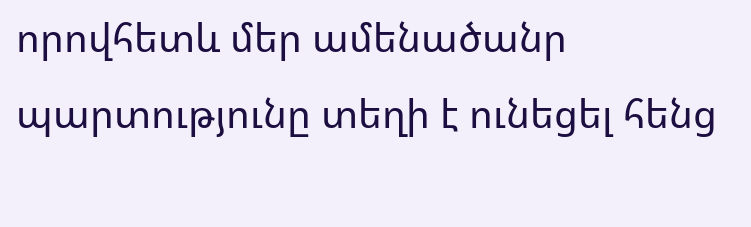որովհետև մեր ամենածանր պարտությունը տեղի է ունեցել հենց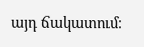այդ ճակատում։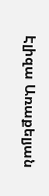Էլիզա Առաքելյան